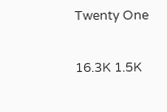Twenty One

16.3K 1.5K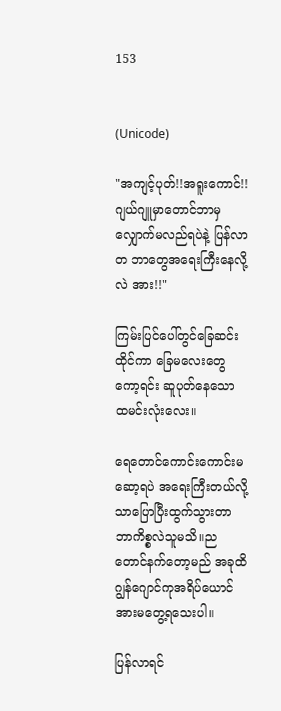153


(Unicode)

"အကျင့်ပုတ်!!အရူးကောင်!! ဂျယ်ဂျူမှာတောင်ဘာမှလျှောက်မလည်ရပဲနဲ့ ပြန်လာတ ဘာတွေအရေးကြီးနေလို့လဲ အား!!"

ကြမ်းပြင်ပေါ်တွင်ခြေဆင်းထိုင်ကာ ခြေမလေးတွေကော့ရင်း ဆူပုတ်နေသော ထမင်းလုံးလေး။

ရေတောင်ကောင်းကောင်းမဆော့ရပဲ အရေးကြီးတယ်လို့သာပြောပြီးထွက်သွားတာ ဘာကိစ္စလဲသူမသိ။ညတောင်နက်တော့မည် အခုထိ ဂျွန်ဂျောင်ကုအရိပ်ယောင်အားမတွေ့ရသေးပါ။

ပြန်လာရင်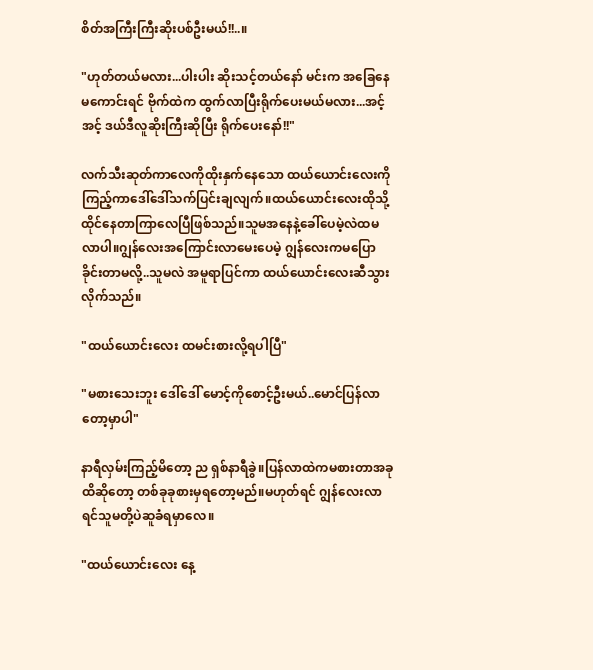စိတ်အကြီးကြီးဆိုးပစ်ဦးမယ်!!..။

"ဟုတ်တယ်မလား...ပါးပါး ဆိုးသင့်တယ်နော် မင်းက အခြေနေမကောင်းရင် ဗိုက်ထဲက ထွက်လာပြီးရိုက်ပေးမယ်မလား...အင့် အင့် ဒယ်ဒီလူဆိုးကြီးဆိုပြီး ရိုက်ပေးနော်!!"

လက်သီးဆုတ်ကာလေကိုထိုးနှက်နေသော ထယ်ယောင်းလေးကိုကြည့်ကာဒေါ်ဒေါ်သက်ပြင်းချလျက်။ထယ်ယောင်းလေးထိုသို့ထိုင်နေတာကြာလေပြီဖြစ်သည်။သူမအနေနဲ့ခေါ်ပေမဲ့လဲထမလာပါ။ဂျွန်လေးအကြောင်းလာမေးပေမဲ့ ဂျွန်လေးကမပြောခိုင်းတာမလို့..သူမလဲ အမူရာပြင်ကာ ထယ်ယောင်းလေးဆီသွားလိုက်သည်။

"ထယ်ယောင်းလေး ထမင်းစားလို့ရပါပြီ"

"မစားသေးဘူး ‌ဒေါ်‌ဒေါ် မောင့်ကိုစောင့်ဦးမယ်..မောင်ပြန်လာတော့မှာပါ"

နာရီလှမ်းကြည့်မိတော့ ည ရှစ်နာရီခွဲ။ပြန်လာထဲကမစားတာအခုထိဆိုတော့ တစ်ခုခုစားမှရတော့မည်။မဟုတ်ရင် ဂျွန်လေးလာရင်သူမတို့ပဲဆူခံရမှာလေ။

"ထယ်ယောင်းလေး နေ့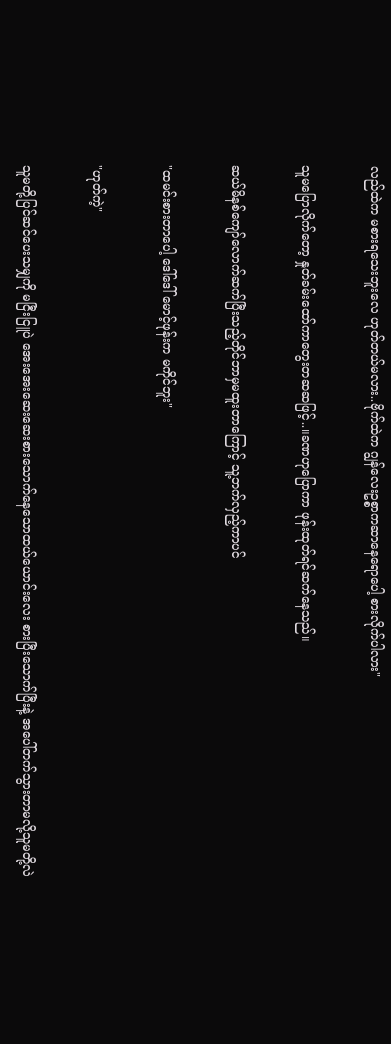လည်ထဲက မစားရသေးဘူးလေ ဟုတ်တယ်မလား..ဗိုက်ထဲက ဂျွန်လေးဥစ္စာက‌ဆာနေရောပေါ့ စားလိုက်ပါလား"

သူမပြောလိုက်တော့ နှုတ်ခမ်းထော်ကာတွေးတဆဆဖြင့်..။ခဏဟုပြောကာ ဖုန်းထုတ်ရင်ဆက်နေသည်။

ဆယ်မိနစ်ကျော်လောက်ဆက်ပြီးသည့်တိုင်ဘာမှမထူးတာကြောင့် သူ့ဘက်လှည့်ကာပင်

"ထမင်းစားတာပေါ့ ဒေါ်ဒေါ် မောင့်ဖုန်းက မကိုင်ဘူး"

"ဟုတ်ကဲ့"

သူမတို့ပြင်ဆင်ပေးသမျှကို မငြီးငြူပဲ အေးအေးဆေးဆေးစားသောက်နေသောထယ်ယောင်းလေး စားပြီးသောက်ပြီးနဲ့ အပေါ်တက်သွားတာမလို့သူမတို့လဲ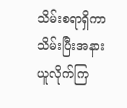သိမ်းစရာရှိကာသိမ်းပြီးအနားယူလိုက်ကြ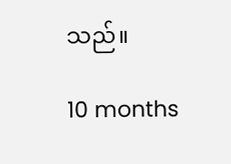သည်။

10 months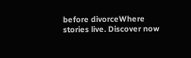before divorceWhere stories live. Discover now